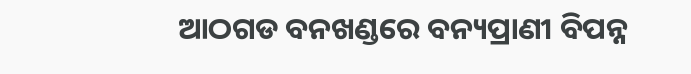ଆଠଗଡ ବନଖଣ୍ଡରେ ବନ୍ୟପ୍ରାଣୀ ବିପନ୍ନ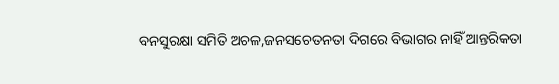ବନସୁରକ୍ଷା ସମିତି ଅଚଳ,ଜନସଚେତନତା ଦିଗରେ ବିଭାଗର ନାହିଁ ଆନ୍ତରିକତା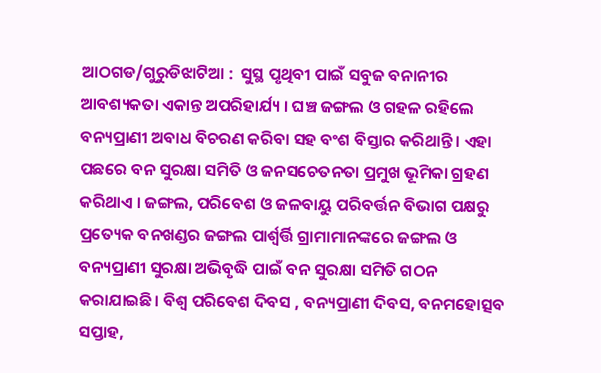ଆଠଗଡ/ଗୁରୁଡିଝାଟିଆ :  ସୁସ୍ଥ ପୃଥିବୀ ପାଇଁ ସବୁଜ ବନାନୀର ଆବଶ୍ୟକତା ଏକାନ୍ତ ଅପରିହାର୍ଯ୍ୟ । ଘଞ୍ଚ ଜଙ୍ଗଲ ଓ ଗହଳ ରହିଲେ ବନ୍ୟପ୍ରାଣୀ ଅବାଧ ବିଚରଣ କରିବା ସହ ବଂଶ ବିସ୍ତାର କରିଥାନ୍ତି । ଏହା ପଛରେ ବନ ସୁରକ୍ଷା ସମିତି ଓ ଜନସଚେତନତା ପ୍ରମୁଖ ଭୂମିକା ଗ୍ରହଣ କରିଥାଏ । ଜଙ୍ଗଲ, ପରିବେଶ ଓ ଜଳବାୟୁ ପରିବର୍ତ୍ତନ ବିଭାଗ ପକ୍ଷରୁ ପ୍ରତ୍ୟେକ ବନଖଣ୍ଡର ଜଙ୍ଗଲ ପାର୍ଶ୍ବର୍ତ୍ତି ଗ୍ରାମାମାନଙ୍କରେ ଜଙ୍ଗଲ ଓ ବନ୍ୟପ୍ରାଣୀ ସୁରକ୍ଷା ଅଭିବୃଦ୍ଧି ପାଇଁ ବନ ସୁରକ୍ଷା ସମିତି ଗଠନ କରାଯାଇଛି। ବିଶ୍ୱ ପରିବେଶ ଦିବସ , ବନ୍ୟପ୍ରାଣୀ ଦିବସ, ବନମହୋତ୍ସବ ସପ୍ତାହ,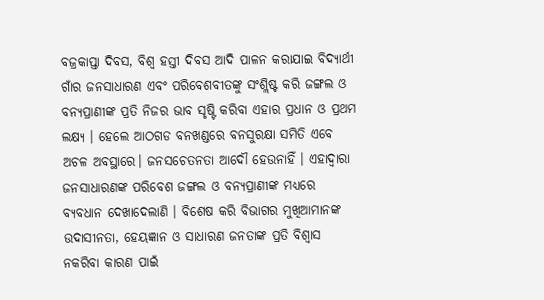ବଜ୍ରକାପ୍ତା ଦିବସ, ବିଶ୍ୱ ହସ୍ତୀ ଦିବସ ଆଦି ପାଳନ କରାଯାଇ ବିଦ୍ୟାର୍ଥୀ ଗାଁର ଜନସାଧାରଣ ଏବଂ ପରିବେଶବୀତଙ୍କୁ ସଂଶ୍ଲିଷ୍ଟ କରି ଜଙ୍ଗଲ ଓ ବନ୍ୟପ୍ରାଣୀଙ୍କ ପ୍ରତି ନିଜର ଭାବ ସୃଷ୍ଟି କରିବା ଏହାର ପ୍ରଧାନ ଓ ପ୍ରଥମ ଲକ୍ଷ୍ୟ । ହେଲେ ଆଠଗଡ ବନଖଣ୍ଡରେ ବନସୁରକ୍ଷା ସମିତି ଏବେ ଅଚଳ ଅବସ୍ଥାରେ। ଜନସଚେତନତା ଆଦୌ ହେଉନାହିଁ । ଏହାଦ୍ୱାରା ଜନସାଧାରଣଙ୍କ ପରିବେଶ ଜଙ୍ଗଲ ଓ ବନ୍ୟପ୍ରାଣୀଙ୍କ ମଧ୍ୟରେ ବ୍ୟବଧାନ ଦେଖାଦେଲାଣି । ବିଶେଷ କରି ବିଭାଗର ମୁଖିଆମାନଙ୍କ ଉଦାସୀନତା, ହେୟଜ୍ଞାନ ଓ ସାଧାରଣ ଜନତାଙ୍କ ପ୍ରତି ବିଶ୍ୱାସ ନକରିବା କାରଣ ପାଇଁ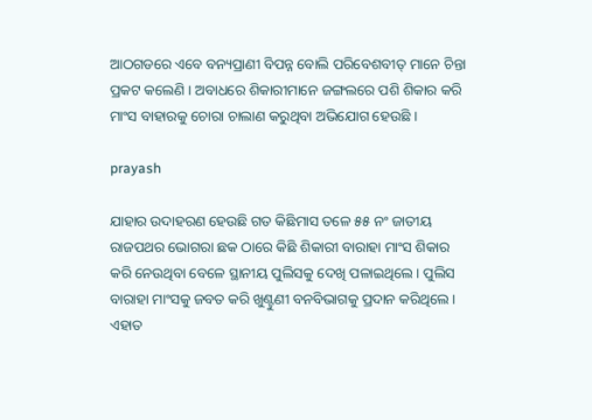ଆଠଗଡରେ ଏବେ ବନ୍ୟପ୍ରାଣୀ ବିପନ୍ନ ବୋଲି ପରିବେଶବୀତ୍ ମାନେ ଚିନ୍ତା ପ୍ରକଟ କଲେଣି । ଅବାଧରେ ଶିକାରୀମାନେ ଜଙ୍ଗଲରେ ପଶି ଶିକାର କରି ମାଂସ ବାହାରକୁ ଚୋରା ଚାଲାଣ କରୁଥିବା ଅଭିଯୋଗ ହେଉଛି ।

prayash

ଯାହାର ଉଦାହରଣ ହେଉଛି ଗତ କିଛିମାସ ତଳେ ୫୫ ନଂ ଜାତୀୟ ରାଜପଥର ଭୋଗରା ଛକ ଠାରେ କିଛି ଶିକାରୀ ବାରାହା ମାଂସ ଶିକାର କରି ନେଉଥିବା ବେଳେ ସ୍ଥାନୀୟ ପୁଲିସକୁ ଦେଖି ପଳାଇଥିଲେ। ପୁଲିସ ବାରାହା ମାଂସକୁ ଜବତ କରି ଖୁଣ୍ଟୁଣୀ ବନବିଭାଗକୁ ପ୍ରଦାନ କରିଥିଲେ । ଏହାତ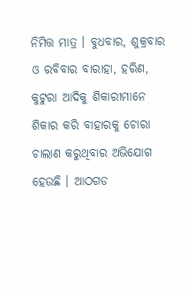ନିମିତ୍ତ ମାତ୍ର । ବୁଧବାର, ଶୁକ୍ରବାର ଓ ରବିବାର ବାରାହା, ହରିଣ, କୁଟୁରା ଆଦିକୁ ଶିକାରୀମାନେ ଶିକାର କରି ବାହାରକୁ ଚୋରା ଚାଲାଣ କରୁଥିବାର ଅଭିଯୋଗ ହେଉଛି । ଆଠଗଡ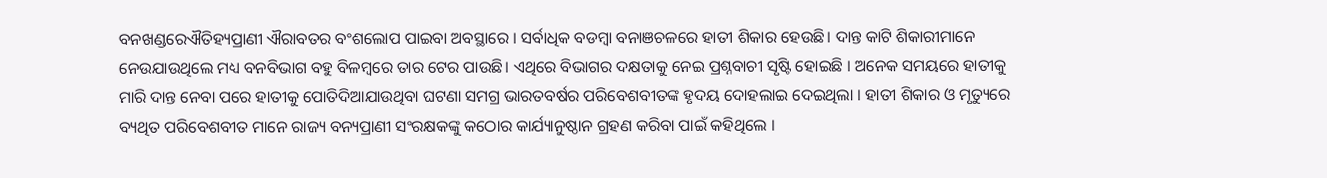ବନଖଣ୍ଡରେଐତିହ୍ୟପ୍ରାଣୀ ଐରାବତର ବଂଶଲୋପ ପାଇବା ଅବସ୍ଥାରେ । ସର୍ବାଧିକ ବଡମ୍ବା ବନାଞଚଳରେ ହାତୀ ଶିକାର ହେଉଛି। ଦାନ୍ତ କାଟି ଶିକାରୀମାନେ ନେଉଯାଉଥିଲେ ମଧ୍ୟ ବନବିଭାଗ ବହୁ ବିଳମ୍ବରେ ତାର ଟେର ପାଉଛି। ଏଥିରେ ବିଭାଗର ଦକ୍ଷତାକୁ ନେଇ ପ୍ରଶ୍ନବାଚୀ ସୃଷ୍ଟି ହୋଇଛି । ଅନେକ ସମୟରେ ହାତୀକୁ ମାରି ଦାନ୍ତ ନେବା ପରେ ହାତୀକୁ ପୋତିଦିଆଯାଉଥିବା ଘଟଣା ସମଗ୍ର ଭାରତବର୍ଷର ପରିବେଶବୀତଙ୍କ ହୃଦୟ ଦୋହଲାଇ ଦେଇଥିଲା । ହାତୀ ଶିକାର ଓ ମୃତ୍ୟୁରେ ବ୍ୟଥିତ ପରିବେଶବୀତ ମାନେ ରାଜ୍ୟ ବନ୍ୟପ୍ରାଣୀ ସଂରକ୍ଷକଙ୍କୁ କଠୋର କାର୍ଯ୍ୟାନୁଷ୍ଠାନ ଗ୍ରହଣ କରିବା ପାଇଁ କହିଥିଲେ ।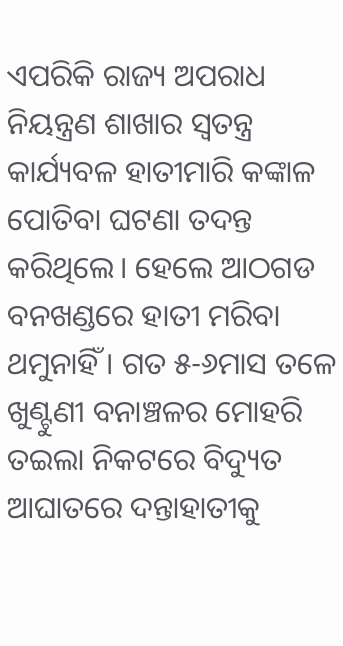ଏପରିକି ରାଜ୍ୟ ଅପରାଧ ନିୟନ୍ତ୍ରଣ ଶାଖାର ସ୍ୱତନ୍ତ୍ର କାର୍ଯ୍ୟବଳ ହାତୀମାରି କଙ୍କାଳ ପୋତିବା ଘଟଣା ତଦନ୍ତ କରିଥିଲେ। ହେଲେ ଆଠଗଡ ବନଖଣ୍ଡରେ ହାତୀ ମରିବା ଥମୁନାହିଁ । ଗତ ୫-୬ମାସ ତଳେ ଖୁଣ୍ଟୁଣୀ ବନାଞ୍ଚଳର ମୋହରି ତଇଲା ନିକଟରେ ବିଦ୍ୟୁତ ଆଘାତରେ ଦନ୍ତାହାତୀକୁ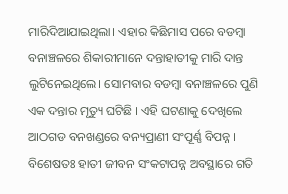ମାରିଦିଆଯାଇଥିଲା। ଏହାର କିଛିମାସ ପରେ ବଡମ୍ବା ବନାଞ୍ଚଳରେ ଶିକାରୀମାନେ ଦନ୍ତାହାତୀକୁ ମାରି ଦାନ୍ତ ଲୁଟିନେଇଥିଲେ। ସୋମବାର ବଡମ୍ବା ବନାଞ୍ଚଳରେ ପୁଣି ଏକ ଦନ୍ତାର ମୃତ୍ୟୁ ଘଟିଛି । ଏହି ଘଟଣାକୁ ଦେଖିଲେ ଆଠଗଡ ବନଖଣ୍ଡରେ ବନ୍ୟପ୍ରାଣୀ ସଂପୂର୍ଣ୍ଣ ବିପନ୍ନ । ବିଶେଷତଃ ହାତୀ ଜୀବନ ସଂକଟାପନ୍ନ ଅବସ୍ଥାରେ ଗତି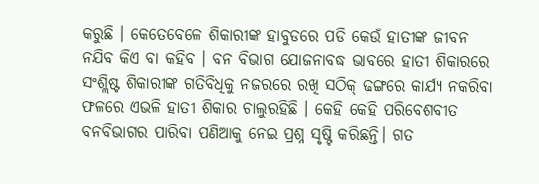କରୁଛି । କେତେବେଳେ ଶିକାରୀଙ୍କ ହାବୁଡରେ ପଡି କେଉଁ ହାତୀଙ୍କ ଜୀବନ ନଯିବ କିଏ ବା କହିବ । ବନ ବିଭାଗ ଯୋଜନାବଦ୍ଧ ଭାବରେ ହାତୀ ଶିକାରରେ ସଂଶ୍ଲିଷ୍ଟ ଶିକାରୀଙ୍କ ଗତିବିଧିକୁ ନଜରରେ ରଖି ସଠିକ୍ ଢଙ୍ଗରେ କାର୍ଯ୍ୟ ନକରିବା ଫଳରେ ଏଭଳି ହାତୀ ଶିକାର ଚାଲୁରହିଛି । କେହି କେହି ପରିବେଶବୀତ ବନବିଭାଗର ପାରିବା ପଣିଆକୁ ନେଇ ପ୍ରଶ୍ନ ସୃଷ୍ଟି କରିଛନ୍ତି। ଗତ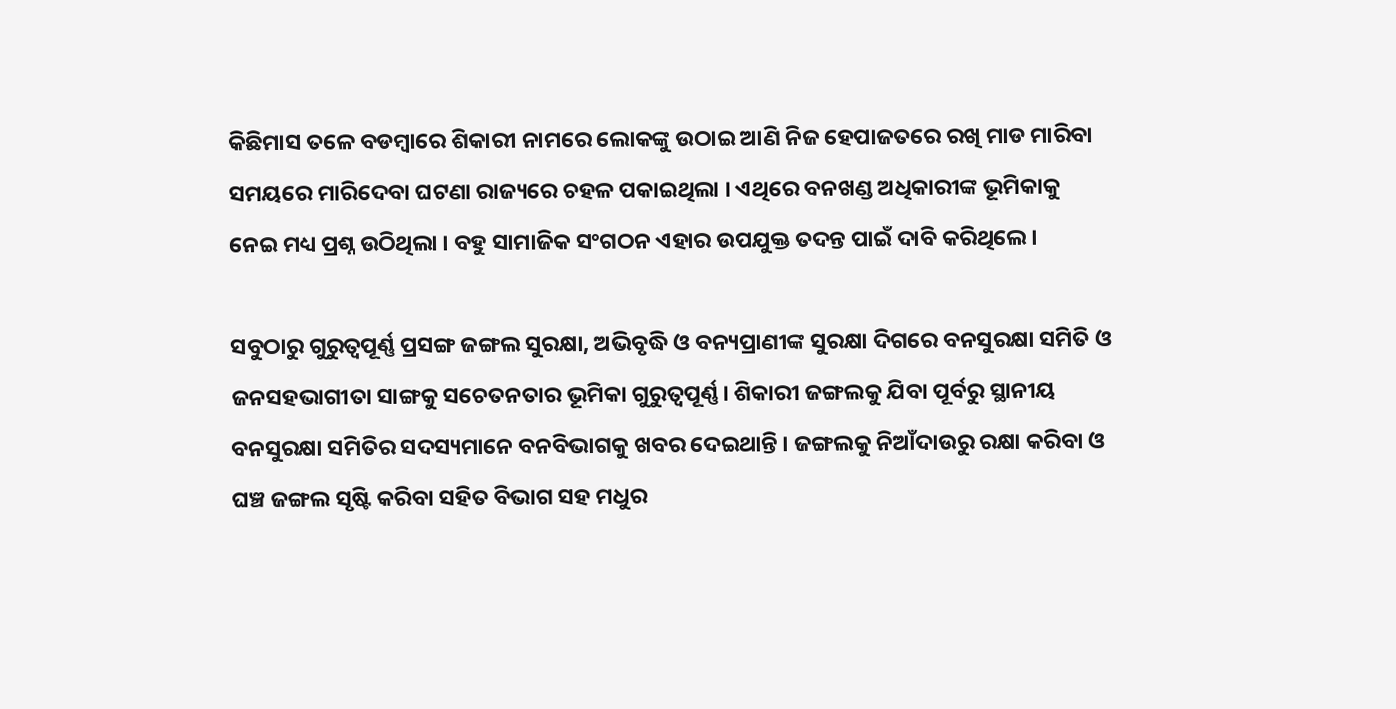କିଛିମାସ ତଳେ ବଡମ୍ବାରେ ଶିକାରୀ ନାମରେ ଲୋକଙ୍କୁ ଉଠାଇ ଆଣି ନିଜ ହେପାଜତରେ ରଖି ମାଡ ମାରିବା ସମୟରେ ମାରିଦେବା ଘଟଣା ରାଜ୍ୟରେ ଚହଳ ପକାଇଥିଲା । ଏଥିରେ ବନଖଣ୍ଡ ଅଧିକାରୀଙ୍କ ଭୂମିକାକୁ ନେଇ ମଧ୍ୟ ପ୍ରଶ୍ନ ଉଠିଥିଲା । ବହୁ ସାମାଜିକ ସଂଗଠନ ଏହାର ଉପଯୁକ୍ତ ତଦନ୍ତ ପାଇଁ ଦାବି କରିଥିଲେ।

ସବୁଠାରୁ ଗୁରୁତ୍ୱପୂର୍ଣ୍ଣ ପ୍ରସଙ୍ଗ ଜଙ୍ଗଲ ସୁରକ୍ଷା, ଅଭିବୃଦ୍ଧି ଓ ବନ୍ୟପ୍ରାଣୀଙ୍କ ସୁରକ୍ଷା ଦିଗରେ ବନସୁରକ୍ଷା ସମିତି ଓ ଜନସହଭାଗୀତା ସାଙ୍ଗକୁ ସଚେତନତାର ଭୂମିକା ଗୁରୁତ୍ୱପୂର୍ଣ୍ଣ। ଶିକାରୀ ଜଙ୍ଗଲକୁ ଯିବା ପୂର୍ବରୁ ସ୍ଥାନୀୟ ବନସୁରକ୍ଷା ସମିତିର ସଦସ୍ୟମାନେ ବନବିଭାଗକୁ ଖବର ଦେଇଥାନ୍ତି । ଜଙ୍ଗଲକୁ ନିଆଁଦାଉରୁ ରକ୍ଷା କରିବା ଓ ଘଞ୍ଚ ଜଙ୍ଗଲ ସୃଷ୍ଟି କରିବା ସହିତ ବିଭାଗ ସହ ମଧୁର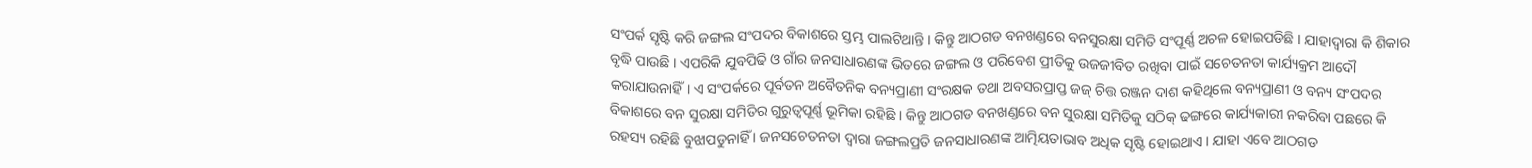ସଂପର୍କ ସୃଷ୍ଟି କରି ଜଙ୍ଗଲ ସଂପଦର ବିକାଶରେ ସ୍ତମ୍ଭ ପାଲଟିଥାନ୍ତି । କିନ୍ତୁ ଆଠଗଡ ବନଖଣ୍ଡରେ ବନସୁରକ୍ଷା ସମିତି ସଂପୂର୍ଣ୍ଣ ଅଚଳ ହୋଇପଡିଛି । ଯାହାଦ୍ୱାରା କି ଶିକାର ବୃଦ୍ଧି ପାଉଛି । ଏପରିକି ଯୁବପିଢି ଓ ଗାଁର ଜନସାଧାରଣଙ୍କ ଭିତରେ ଜଙ୍ଗଲ ଓ ପରିବେଶ ପ୍ରୀତିକୁ ଉଜଜୀବିତ ରଖିବା ପାଇଁ ସଚେତନତା କାର୍ଯ୍ୟକ୍ରମ ଆଦୌ କରାଯାଉନାହିଁ। ଏ ସଂପର୍କରେ ପୂର୍ବତନ ଅବୈତନିକ ବନ୍ୟପ୍ରାଣୀ ସଂରକ୍ଷକ ତଥା ଅବସରପ୍ରାପ୍ତ ଜଜ୍ ଚିତ୍ତ ରଞ୍ଜନ ଦାଶ କହିଥିଲେ ବନ୍ୟପ୍ରାଣୀ ଓ ବନ୍ୟ ସଂପଦର ବିକାଶରେ ବନ ସୁରକ୍ଷା ସମିତିର ଗୁରୁତ୍ୱପୂର୍ଣ୍ଣ ଭୂମିକା ରହିଛି । କିନ୍ତୁ ଆଠଗଡ ବନଖଣ୍ଡରେ ବନ ସୁରକ୍ଷା ସମିତିକୁ ସଠିକ୍ ଢଙ୍ଗରେ କାର୍ଯ୍ୟକାରୀ ନକରିବା ପଛରେ କି ରହସ୍ୟ ରହିଛି ବୁଝାପଡୁନାହିଁ । ଜନସଚେତନତା ଦ୍ୱାରା ଜଙ୍ଗଲପ୍ରତି ଜନସାଧାରଣଙ୍କ ଆତ୍ମିୟତାଭାବ ଅଧିକ ସୃଷ୍ଟି ହୋଇଥାଏ । ଯାହା ଏବେ ଆଠଗଡ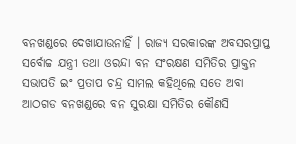ବନଖଣ୍ଡରେ ଦେଖାଯାଉନାହିଁ । ରାଜ୍ୟ ସରକାରଙ୍କ ଅବସରପ୍ରାପ୍ତ ସର୍ବୋଚ୍ଚ ଯନ୍ତ୍ରୀ ତଥା ଓରନ୍ଦା ବନ ସଂରକ୍ଷଣ ସମିତିର ପ୍ରାକ୍ତନ ସଭାପତି ଇଂ ପ୍ରତାପ ଚନ୍ଦ୍ର ସାମଲ କହିଥିଲେ ସତେ ଅବା ଆଠଗଡ ବନଖଣ୍ଡରେ ବନ ସୁରକ୍ଷା ସମିତିର କୌଣସି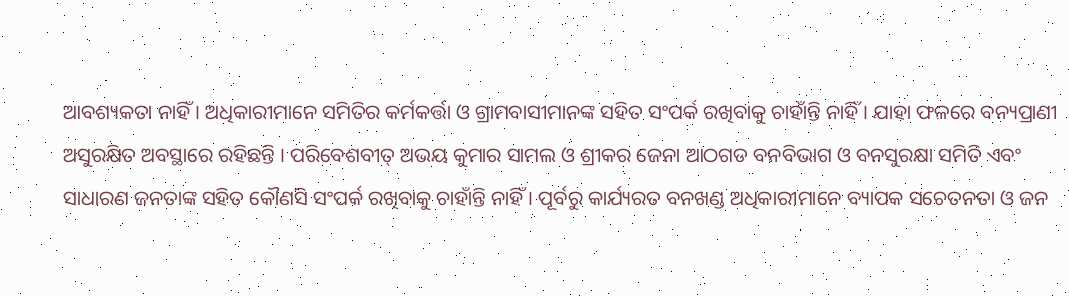ଆବଶ୍ୟକତା ନାହିଁ । ଅଧିକାରୀମାନେ ସମିତିର କର୍ମକର୍ତ୍ତା ଓ ଗ୍ରାମବାସୀମାନଙ୍କ ସହିତ ସଂପର୍କ ରଖିବାକୁ ଚାହାଁନ୍ତି ନାହିଁ । ଯାହା ଫଳରେ ବନ୍ୟପ୍ରାଣୀ ଅସୁରକ୍ଷିତ ଅବସ୍ଥାରେ ରହିଛନ୍ତି । ପରିବେଶବୀତ୍ ଅଭୟ କୁମାର ସାମଲ ଓ ଶ୍ରୀକର ଜେନା ଆଠଗଡ ବନବିଭାଗ ଓ ବନସୁରକ୍ଷା ସମିତି ଏବଂ ସାଧାରଣ ଜନତାଙ୍କ ସହିତ କୌଣସି ସଂପର୍କ ରଖିବାକୁ ଚାହାଁନ୍ତି ନାହିଁ । ପୂର୍ବରୁ କାର୍ଯ୍ୟରତ ବନଖଣ୍ଡ ଅଧିକାରୀମାନେ ବ୍ୟାପକ ସଚେତନତା ଓ ଜନ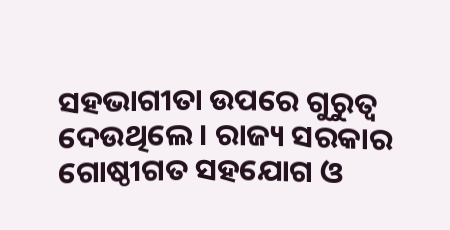ସହଭାଗୀତା ଉପରେ ଗୁରୁତ୍ୱ ଦେଉଥିଲେ । ରାଜ୍ୟ ସରକାର ଗୋଷ୍ଠୀଗତ ସହଯୋଗ ଓ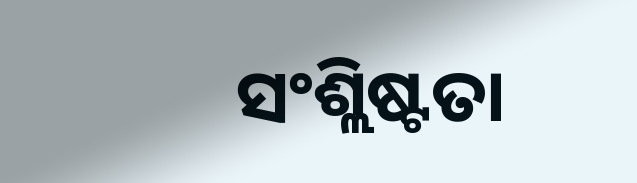ସଂଶ୍ଲିଷ୍ଟତା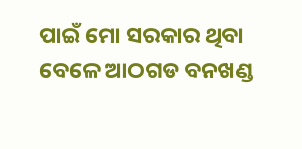ପାଇଁ ମୋ ସରକାର ଥିବା ବେଳେ ଆଠଗଡ ବନଖଣ୍ଡ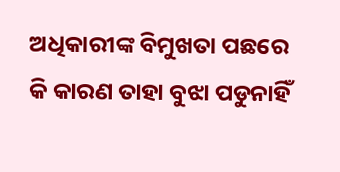ଅଧିକାରୀଙ୍କ ବିମୁଖତା ପଛରେ କି କାରଣ ତାହା ବୁଝା ପଡୁନାହିଁ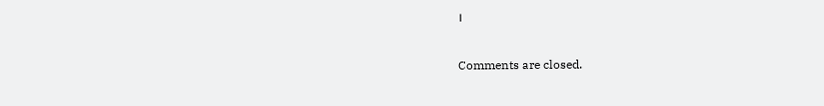।

Comments are closed.